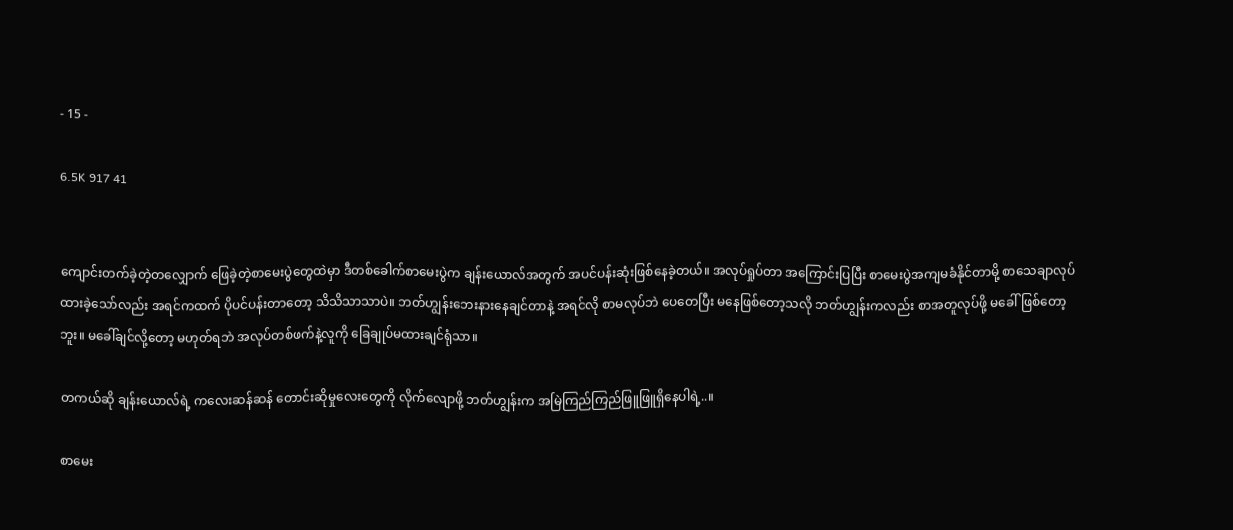- 15 -

6.5K 917 41


ကျောင်းတက်ခဲ့တဲ့တလျှောက် ဖြေခဲ့တဲ့စာမေးပွဲတွေထဲမှာ ဒီတစ်ခေါက်စာမေးပွဲက ချန်းယောလ်အတွက် အပင်ပန်းဆုံးဖြစ်နေခဲ့တယ်။ အလုပ်ရှုပ်တာ အကြောင်းပြပြီး စာမေးပွဲအကျမခံနိုင်တာမို့ စာသေချာလုပ်ထားခဲ့သော်လည်း အရင်ကထက် ပိုပင်ပန်းတာတော့ သိသိသာသာပဲ။ ဘတ်ဟျွန်းဘေးနားနေချင်တာနဲ့ အရင်လို စာမလုပ်ဘဲ ပေတေပြီး မနေဖြစ်တော့သလို ဘတ်ဟျွန်းကလည်း စာအတူလုပ်ဖို့ မခေါ်ဖြစ်တော့ဘူး။ မခေါ်ချင်လို့တော့ မဟုတ်ရဘဲ အလုပ်တစ်ဖက်နဲ့လူကို ခြေချုပ်မထားချင်ရုံသာ။

တကယ်ဆို ချန်းယောလ်ရဲ့ ကလေးဆန်ဆန် တောင်းဆိုမှုလေးတွေကို လိုက်လျောဖို့ ဘတ်ဟျွန်းက အမြဲကြည်ကြည်ဖြူဖြူရှိနေပါရဲ့..။

စာမေး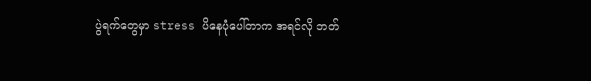ပွဲရက်တွေမှာ stress ပိနေပုံပေါ်တာက အရင်လို ဘတ်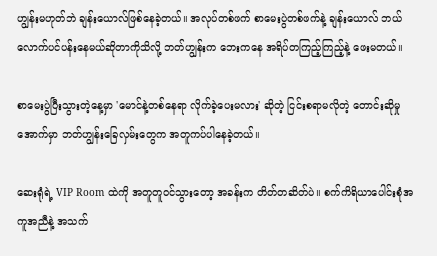ဟျွန်းမဟုတ်ဘဲ ချန်းယောလ်ဖြစ်နေခဲ့တယ်။ အလုပ်တစ်ဖက် စာမေးပွဲတစ်ဖက်နဲ့ ချန်းယောလ် ဘယ်လောက်ပင်ပန်းနေမယ်ဆိုတာကိုသိလို့ ဘတ်ဟျွန်းက ဘေးကနေ အရိပ်တကြည့်ကြည့်နဲ့ ဖေးမတယ်။

စာမေးပွဲပြီးသွားတဲ့နေ့မှာ 'မောင်နဲ့တစ်နေရာ လိုက်ခဲ့ပေးမလား' ဆိုတဲ့ ငြင်းစရာမလိုတဲ့ တောင်းဆိုမှုအောက်မှာ ဘတ်ဟျွန်းခြေလှမ်းတွေက အတူကပ်ပါနေခဲ့တယ်။

ဆေးရုံရဲ့ VIP Room ထဲကို အတူတူဝင်သွားတော့ အခန်းက တိတ်တဆိတ်ပဲ။ စက်ကိရိယာပေါင်းစုံအကူအညီနဲ့ အသက်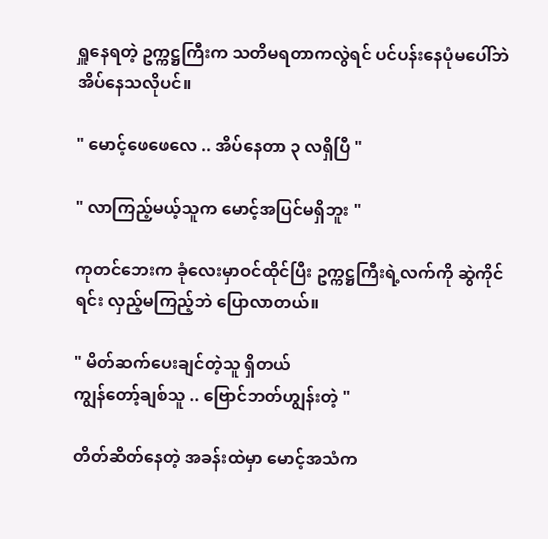ရှူနေရတဲ့ ဥက္ကဋ္ဌကြီးက သတိမရတာကလွဲရင် ပင်ပန်းနေပုံမပေါ်ဘဲ အိပ်နေသလိုပင်။

" မောင့်ဖေဖေလေ .. အိပ်နေတာ ၃ လရှိပြီ "

" လာကြည့်မယ့်သူက မောင့်အပြင်မရှိဘူး "

ကုတင်ဘေးက ခုံလေးမှာဝင်ထိုင်ပြီး ဥက္ကဋ္ဌကြီးရဲ့လက်ကို ဆွဲကိုင်ရင်း လှည့်မကြည့်ဘဲ ပြောလာတယ်။

" မိတ်ဆက်ပေးချင်တဲ့သူ ရှိတယ်
ကျွန်တော့်ချစ်သူ .. ဗြောင်ဘတ်ဟျွန်းတဲ့ "

တိတ်ဆိတ်နေတဲ့ အခန်းထဲမှာ မောင့်အသံက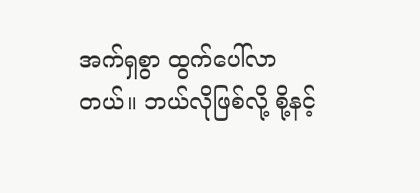အက်ရှစွာ ထွက်ပေါ်လာတယ်။ ဘယ်လိုဖြစ်လို့ စို့နင့်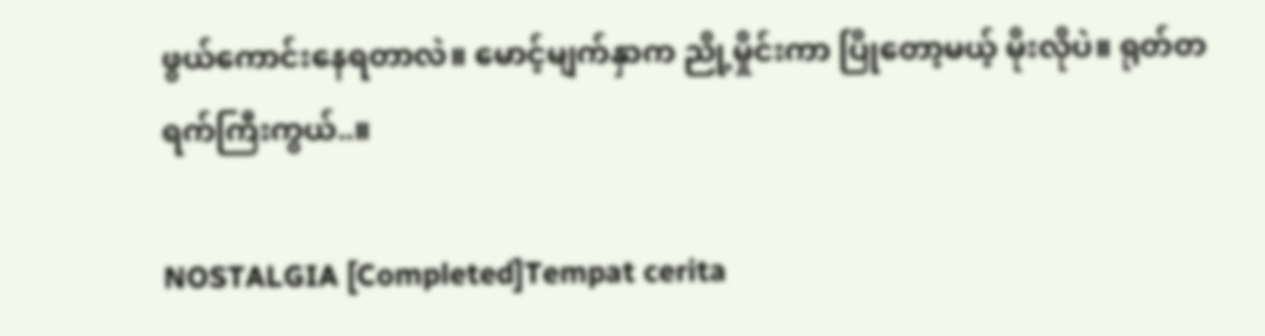ဖွယ်ကောင်းနေရတာလဲ။ မောင့်မျက်နှာက ညို့မှိုင်းကာ ပြိုတော့မယ့် မိုးလိုပဲ။ ရုတ်တရက်ကြီးကွယ်..။

NOSTALGIA [Completed]Tempat cerita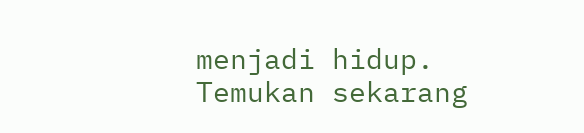menjadi hidup. Temukan sekarang